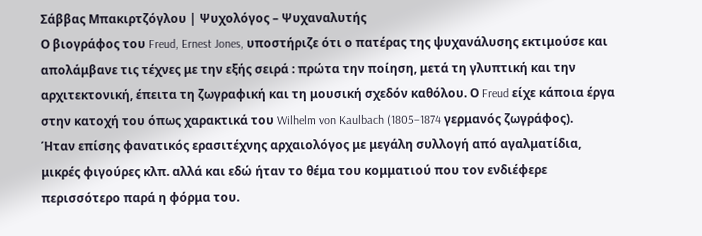Σάββας Μπακιρτζόγλου | Ψυχολόγος – Ψυχαναλυτής
Ο βιογράφος του Freud, Ernest Jones, υποστήριζε ότι ο πατέρας της ψυχανάλυσης εκτιμούσε και απολάμβανε τις τέχνες με την εξής σειρά : πρώτα την ποίηση, μετά τη γλυπτική και την αρχιτεκτονική, έπειτα τη ζωγραφική και τη μουσική σχεδόν καθόλου. Ο Freud είχε κάποια έργα στην κατοχή του όπως χαρακτικά του Wilhelm von Kaulbach (1805–1874 γερμανός ζωγράφος). Ήταν επίσης φανατικός ερασιτέχνης αρχαιολόγος με μεγάλη συλλογή από αγαλματίδια, μικρές φιγούρες κλπ. αλλά και εδώ ήταν το θέμα του κομματιού που τον ενδιέφερε περισσότερο παρά η φόρμα του.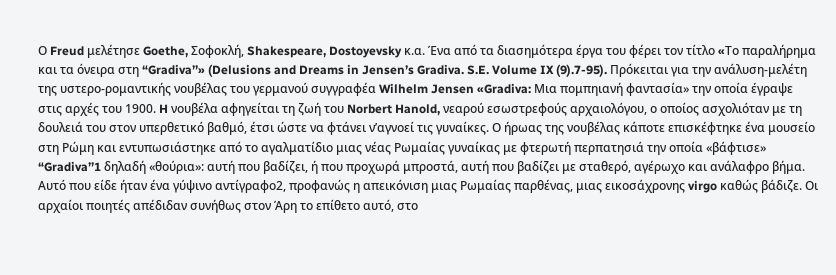Ο Freud μελέτησε Goethe, Σοφοκλή, Shakespeare, Dostoyevsky κ.α. Ένα από τα διασημότερα έργα του φέρει τον τίτλο «Tο παραλήρημα και τα όνειρα στη “Gradiva’’» (Delusions and Dreams in Jensen’s Gradiva. S.E. Volume IX (9).7-95). Πρόκειται για την ανάλυση-μελέτη της υστερο-ρομαντικής νουβέλας του γερμανού συγγραφέα Wilhelm Jensen «Gradiva: Μια πομπηιανή φαντασία» την οποία έγραψε στις αρχές του 1900. H νουβέλα αφηγείται τη ζωή του Norbert Hanold, νεαρού εσωστρεφούς αρχαιολόγου, ο οποίος ασχολιόταν με τη δουλειά του στον υπερθετικό βαθμό, έτσι ώστε να φτάνει ν’αγνοεί τις γυναίκες. Ο ήρωας της νουβέλας κάποτε επισκέφτηκε ένα μουσείο στη Ρώμη και εντυπωσιάστηκε από το αγαλματίδιο μιας νέας Ρωμαίας γυναίκας με φτερωτή περπατησιά την οποία «βάφτισε» “Gradiva’’1 δηλαδή «θούρια»: αυτή που βαδίζει, ή που προχωρά μπροστά, αυτή που βαδίζει με σταθερό, αγέρωχο και ανάλαφρο βήμα.
Αυτό που είδε ήταν ένα γύψινο αντίγραφο2, προφανώς η απεικόνιση μιας Ρωμαίας παρθένας, μιας εικοσάχρονης virgo καθώς βάδιζε. Οι αρχαίοι ποιητές απέδιδαν συνήθως στον Άρη το επίθετο αυτό, στο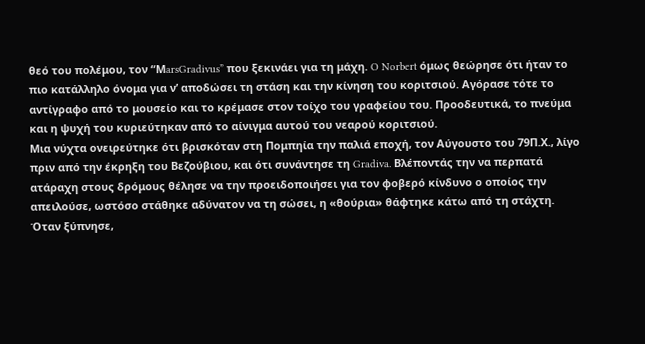θεό του πολέμου, τον “ΜarsGradivus” που ξεκινάει για τη μάχη. O Norbert όμως θεώρησε ότι ήταν το πιο κατάλληλο όνομα για ν’ αποδώσει τη στάση και την κίνηση του κοριτσιού. Αγόρασε τότε το αντίγραφο από το μουσείο και το κρέμασε στον τοίχο του γραφείου του. Προοδευτικά, το πνεύμα και η ψυχή του κυριεύτηκαν από το αίνιγμα αυτού του νεαρού κοριτσιού.
Μια νύχτα ονειρεύτηκε ότι βρισκόταν στη Πομπηία την παλιά εποχή, τον Αύγουστο του 79Π.Χ., λίγο πριν από την έκρηξη του Βεζούβιου, και ότι συνάντησε τη Gradiva. Βλέποντάς την να περπατά ατάραχη στους δρόμους θέλησε να την προειδοποιήσει για τον φοβερό κίνδυνο ο οποίος την απειλούσε, ωστόσο στάθηκε αδύνατον να τη σώσει, η «θούρια» θάφτηκε κάτω από τη στάχτη.
Όταν ξύπνησε,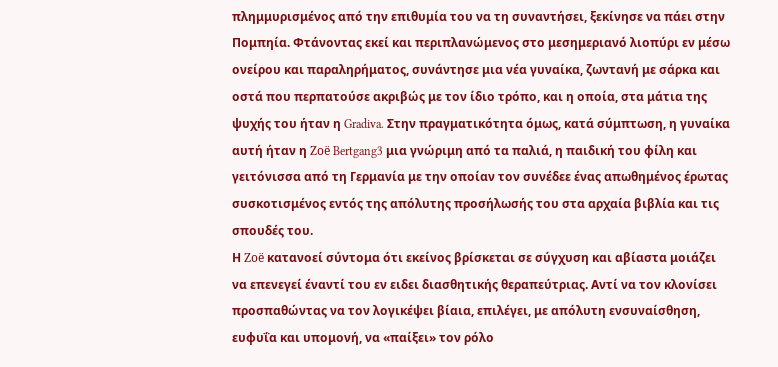πλημμυρισμένος από την επιθυμία του να τη συναντήσει, ξεκίνησε να πάει στην Πομπηία. Φτάνοντας εκεί και περιπλανώμενος στο μεσημεριανό λιοπύρι εν μέσω ονείρου και παραληρήματος, συνάντησε μια νέα γυναίκα, ζωντανή με σάρκα και οστά που περπατούσε ακριβώς με τον ίδιο τρόπο, και η οποία, στα μάτια της ψυχής του ήταν η Gradiva. Στην πραγματικότητα όμως, κατά σύμπτωση, η γυναίκα αυτή ήταν η Zoë Bertgang3 μια γνώριμη από τα παλιά, η παιδική του φίλη και γειτόνισσα από τη Γερμανία με την οποίαν τον συνέδεε ένας απωθημένος έρωτας συσκοτισμένος εντός της απόλυτης προσήλωσής του στα αρχαία βιβλία και τις σπουδές του.
Η Zoë κατανοεί σύντομα ότι εκείνος βρίσκεται σε σύγχυση και αβίαστα μοιάζει να επενεγεί έναντί του εν ειδει διασθητικής θεραπεύτριας. Αντί να τον κλονίσει προσπαθώντας να τον λογικέψει βίαια, επιλέγει, με απόλυτη ενσυναίσθηση, ευφυΐα και υπομονή, να «παίξει» τον ρόλο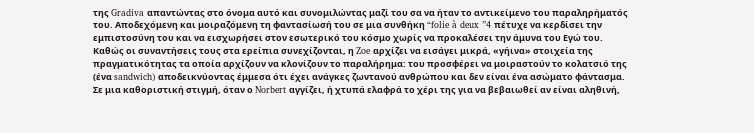της Gradiva απαντώντας στο όνομα αυτό και συνομιλώντας μαζί του σα να ήταν το αντικείμενο του παραληρήματός του. Αποδεχόμενη και μοιραζόμενη τη φαντασίωσή του σε μια συνθήκη “folie à deux ”4 πέτυχε να κερδίσει την εμπιστοσύνη του και να εισχωρήσει στον εσωτερικό του κόσμο χωρίς να προκαλέσει την άμυνα του Εγώ του.
Καθώς οι συναντήσεις τους στα ερείπια συνεχίζονται, η Zoe αρχίζει να εισάγει μικρά, «γήινα» στοιχεία της πραγματικότητας τα οποία αρχίζουν να κλονίζουν το παραλήρημα: του προσφέρει να μοιραστούν το κολατσιό της (ένα sandwich) αποδεικνύοντας έμμεσα ότι έχει ανάγκες ζωντανού ανθρώπου και δεν είναι ένα ασώματο φάντασμα. Σε μια καθοριστική στιγμή, όταν ο Norbert αγγίζει, ή χτυπά ελαφρά το χέρι της για να βεβαιωθεί αν είναι αληθινή,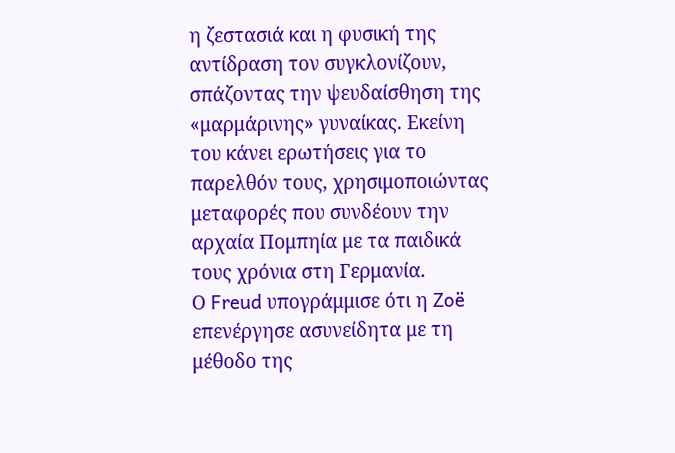η ζεστασιά και η φυσική της αντίδραση τον συγκλονίζουν, σπάζοντας την ψευδαίσθηση της «μαρμάρινης» γυναίκας. Eκείνη του κάνει ερωτήσεις για το παρελθόν τους, χρησιμοποιώντας μεταφορές που συνδέουν την αρχαία Πομπηία με τα παιδικά τους χρόνια στη Γερμανία.
Ο Freud υπογράμμισε ότι η Zoë επενέργησε ασυνείδητα με τη μέθοδο της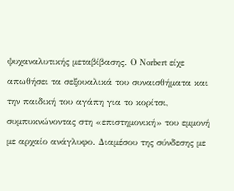ψυχαναλυτικής μεταβίβασης. Ο Νorbert είχε απωθήσει τα σεξουαλικά του συναισθήματα και την παιδική του αγάπη για το κορίτσι, συμπυκνώνοντας στη «επιστημονική» του εμμονή με αρχαίο ανάγλυφο. Διαμέσου της σύνδεσης με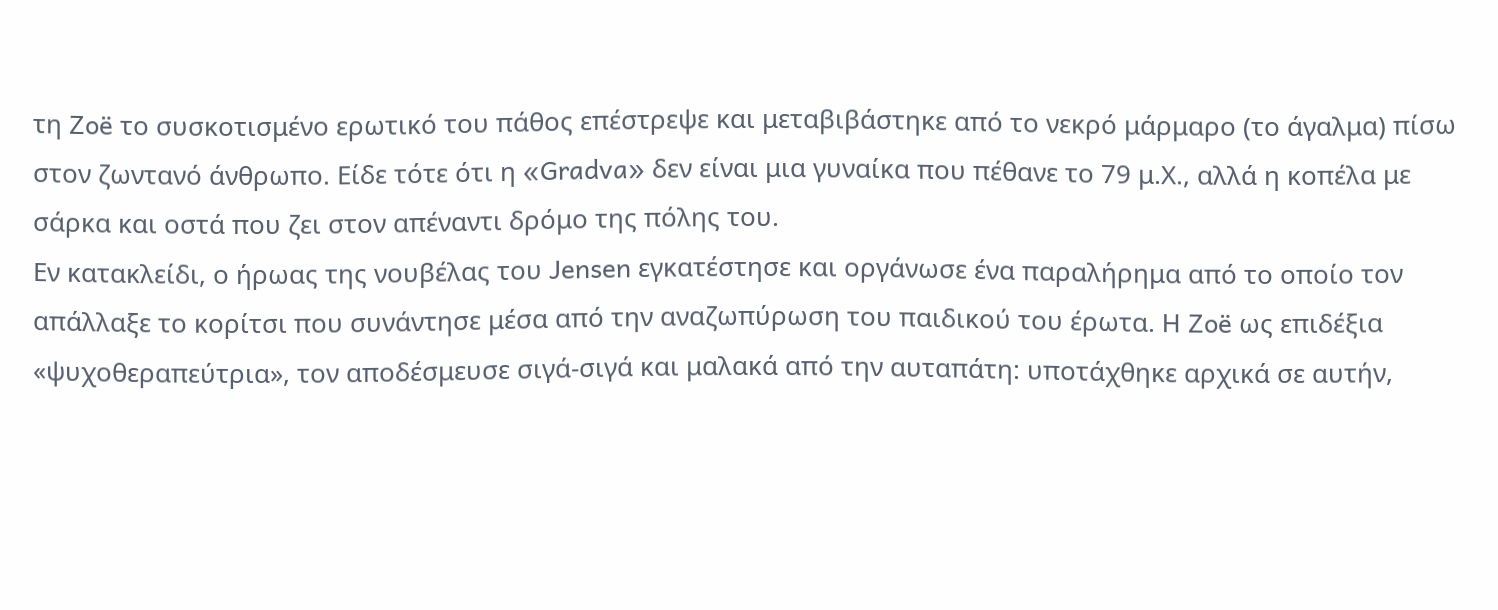τη Zoë το συσκοτισμένο ερωτικό του πάθος επέστρεψε και μεταβιβάστηκε από το νεκρό μάρμαρο (το άγαλμα) πίσω στον ζωντανό άνθρωπο. Είδε τότε ότι η «Gradva» δεν είναι μια γυναίκα που πέθανε το 79 μ.Χ., αλλά η κοπέλα με σάρκα και οστά που ζει στον απέναντι δρόμο της πόλης του.
Εν κατακλείδι, ο ήρωας της νουβέλας του Jensen εγκατέστησε και οργάνωσε ένα παραλήρημα από το οποίο τον απάλλαξε το κορίτσι που συνάντησε μέσα από την αναζωπύρωση του παιδικού του έρωτα. H Zoë ως επιδέξια «ψυχοθεραπεύτρια», τον αποδέσμευσε σιγά-σιγά και μαλακά από την αυταπάτη: υποτάχθηκε αρχικά σε αυτήν,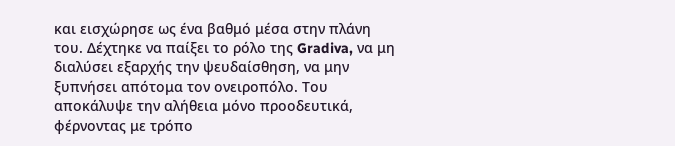και εισχώρησε ως ένα βαθμό μέσα στην πλάνη του. Δέχτηκε να παίξει το ρόλο της Gradiva, να μη διαλύσει εξαρχής την ψευδαίσθηση, να μην ξυπνήσει απότομα τον ονειροπόλο. Του αποκάλυψε την αλήθεια μόνο προοδευτικά, φέρνοντας με τρόπο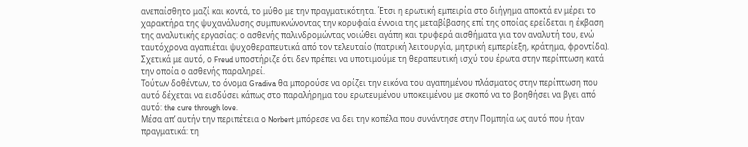ανεπαίσθητο μαζί και κοντά, το μύθο με την πραγματικότητα. Έτσι η ερωτική εμπειρία στο διήγημα αποκτά εν μέρει το χαρακτήρα της ψυχανάλυσης συμπυκνώνοντας την κορυφαία έννοια της μεταβίβασης επί της οποίας ερείδεται η έκβαση της αναλυτικής εργασίας: ο ασθενής παλινδρομώντας νοιώθει αγάπη και τρυφερά αισθήματα για τον αναλυτή του, ενώ ταυτόχρονα αγαπιέται ψυχοθεραπευτικά από τον τελευταίο (πατρική λειτουργία, μητρική εμπερίεξη, κράτημα, φροντίδα). Σχετικά με αυτό, ο Freud υποστήριζε ότι δεν πρέπει να υποτιμούμε τη θεραπευτική ισχύ του έρωτα στην περίπτωση κατά την οποία ο ασθενής παραληρεί.
Τούτων δοθέντων, το όνομα Gradiva θα μπορούσε να ορίζει την εικόνα του αγαπημένου πλάσματος στην περίπτωση που αυτό δέχεται να εισδύσει κάπως στο παραλήρημα του ερωτευμένου υποκειμένου με σκοπό να το βοηθήσει να βγει από αυτό: the cure through love.
Μέσα απ’ αυτήν την περιπέτεια ο Norbert μπόρεσε να δει την κοπέλα που συνάντησε στην Πομπηία ως αυτό που ήταν πραγματικά: τη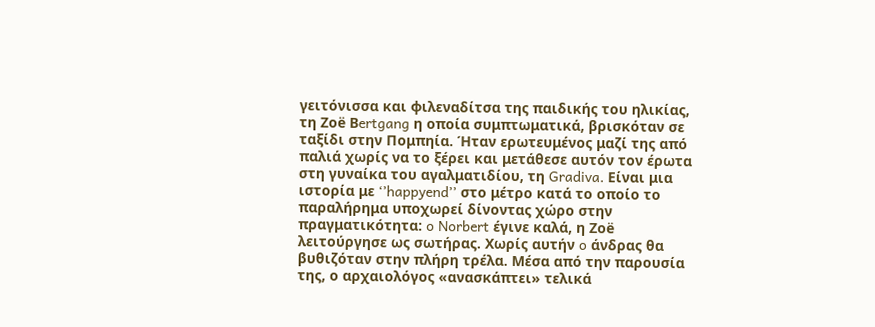γειτόνισσα και φιλεναδίτσα της παιδικής του ηλικίας, τη Ζoë Βertgang η οποία συμπτωματικά, βρισκόταν σε ταξίδι στην Πομπηία. Ήταν ερωτευμένος μαζί της από παλιά χωρίς να το ξέρει και μετάθεσε αυτόν τον έρωτα στη γυναίκα του αγαλματιδίου, τη Gradiva. Είναι μια ιστορία με ‘’happyend’’ στο μέτρο κατά το οποίο το παραλήρημα υποχωρεί δίνοντας χώρο στην πραγματικότητα: o Norbert έγινε καλά, η Ζoë λειτούργησε ως σωτήρας. Χωρίς αυτήν o άνδρας θα βυθιζόταν στην πλήρη τρέλα. Μέσα από την παρουσία της, ο αρχαιολόγος «ανασκάπτει» τελικά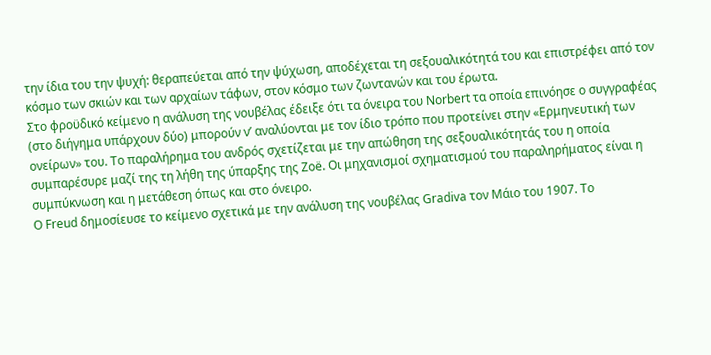την ίδια του την ψυχή: θεραπεύεται από την ψύχωση, αποδέχεται τη σεξουαλικότητά του και επιστρέφει από τον κόσμο των σκιών και των αρχαίων τάφων, στον κόσμο των ζωντανών και του έρωτα.
Στο φροϋδικό κείμενο η ανάλυση της νουβέλας έδειξε ότι τα όνειρα του Νorbert τα οποία επινόησε ο συγγραφέας (στο διήγημα υπάρχουν δύο) μπορούν ν’ αναλύονται με τον ίδιο τρόπο που προτείνει στην «Ερμηνευτική των ονείρων» του. Το παραλήρημα του ανδρός σχετίζεται με την απώθηση της σεξουαλικότητάς του η οποία συμπαρέσυρε μαζί της τη λήθη της ύπαρξης της Ζoë. Οι μηχανισμοί σχηματισμού του παραληρήματος είναι η συμπύκνωση και η μετάθεση όπως και στο όνειρο.
Ο Freud δημοσίευσε το κείμενο σχετικά με την ανάλυση της νουβέλας Gradiva τον Μάιο του 1907. Το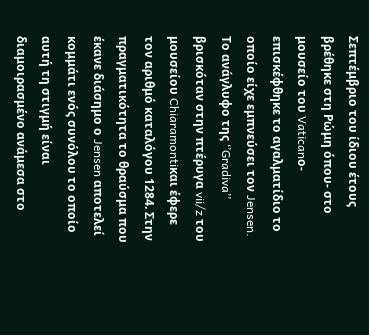Σεπτέμβριο του ίδιου έτους βρέθηκε στη Ρώμη όπου- στο μουσείο του Vaticanο- επισκέφθηκε το αγαλματίδιο το οποίο είχε εμπνεύσει τον Jensen. Το ανάγλυφο της ‘’Gradiva’’ βρισκόταν στην πτέρυγα vii/z του μουσείου Chiaramontiκαι έφερε τον αριθμό καταλόγου 1284. Στην πραγματικότητα το θραύσμα που έκανε διάσημο ο Jensen αποτελεί κομμάτι ενός συνόλου το οποίο αυτή τη στιγμή είναι διαμοιρασμένο ανάμεσα στο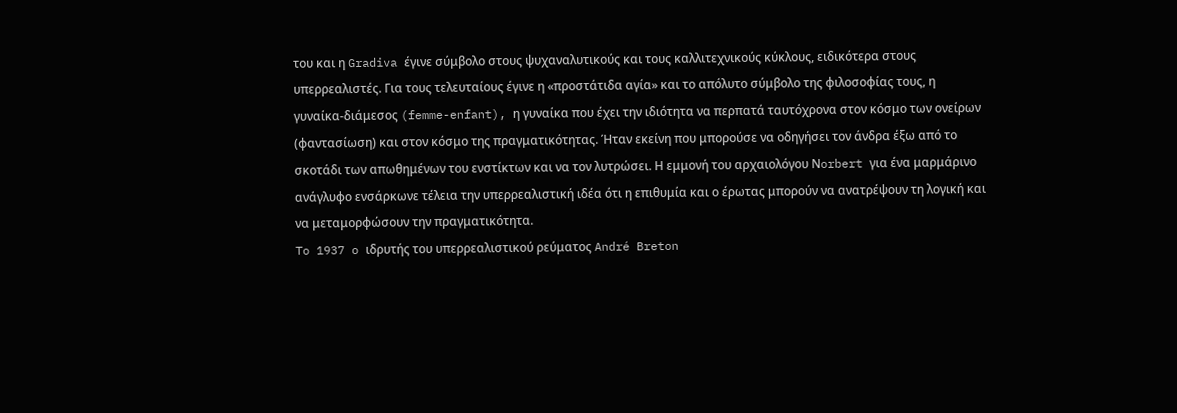του και η Gradiva έγινε σύμβολο στους ψυχαναλυτικούς και τους καλλιτεχνικούς κύκλους, ειδικότερα στους υπερρεαλιστές. Για τους τελευταίους έγινε η «προστάτιδα αγία» και το απόλυτο σύμβολο της φιλοσοφίας τους, η γυναίκα-διάμεσος (femme-enfant), η γυναίκα που έχει την ιδιότητα να περπατά ταυτόχρονα στον κόσμο των ονείρων (φαντασίωση) και στον κόσμο της πραγματικότητας. Ήταν εκείνη που μπορούσε να οδηγήσει τον άνδρα έξω από το σκοτάδι των απωθημένων του ενστίκτων και να τον λυτρώσει. Η εμμονή του αρχαιολόγου Νorbert για ένα μαρμάρινο ανάγλυφο ενσάρκωνε τέλεια την υπερρεαλιστική ιδέα ότι η επιθυμία και ο έρωτας μπορούν να ανατρέψουν τη λογική και να μεταμορφώσουν την πραγματικότητα.
To 1937 o ιδρυτής του υπερρεαλιστικού ρεύματος André Breton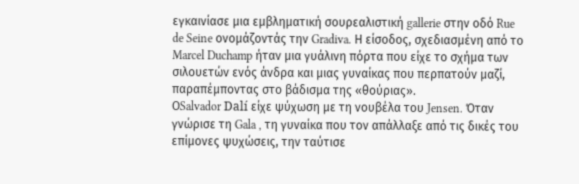εγκαινίασε μια εμβληματική σουρεαλιστική gallerie στην οδό Rue de Seine ονομάζοντάς την Gradiva. Η είσοδος, σχεδιασμένη από το Marcel Duchamp ήταν μια γυάλινη πόρτα που είχε το σχήμα των σιλουετών ενός άνδρα και μιας γυναίκας που περπατούν μαζί, παραπέμποντας στο βάδισμα της «θούριας».
ΟSalvador Dalí είχε ψύχωση με τη νουβέλα του Jensen. Όταν γνώρισε τη Gala , τη γυναίκα που τον απάλλαξε από τις δικές του επίμονες ψυχώσεις, την ταύτισε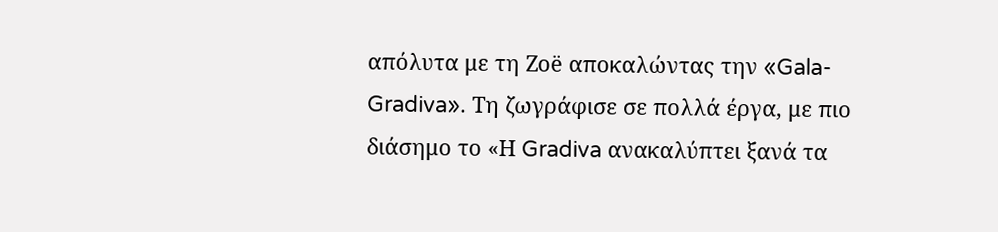απόλυτα με τη Ζoë αποκαλώντας την «Gala-Gradiva». Τη ζωγράφισε σε πολλά έργα, με πιο διάσημο το «Η Gradiva ανακαλύπτει ξανά τα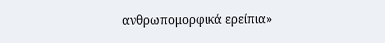ανθρωπομορφικά ερείπια»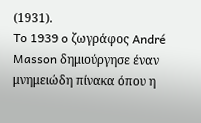(1931).
To 1939 o ζωγράφος André Masson δημιούργησε έναν μνημειώδη πίνακα όπου η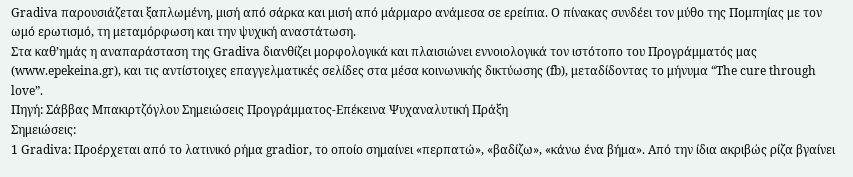Gradiva παρουσιάζεται ξαπλωμένη, μισή από σάρκα και μισή από μάρμαρο ανάμεσα σε ερείπια. Ο πίνακας συνδέει τον μύθο της Πομπηίας με τον ωμό ερωτισμό, τη μεταμόρφωση και την ψυχική αναστάτωση.
Στα καθ’ημάς η αναπαράσταση της Gradiva διανθίζει μορφολογικά και πλαισιώνει εννοιολογικά τον ιστότοπο του Προγράμματός μας (www.epekeina.gr), και τις αντίστοιχες επαγγελματικές σελίδες στα μέσα κοινωνικής δικτύωσης (fb), μεταδίδοντας το μήνυμα “Τhe cure through love”.
Πηγή: Σάββας Μπακιρτζόγλου Σημειώσεις Προγράμματος-Επέκεινα Ψυχαναλυτική Πράξη
Σημειώσεις:
1 Gradiva: Προέρχεται από το λατινικό ρήμα gradior, το οποίο σημαίνει «περπατώ», «βαδίζω», «κάνω ένα βήμα». Από την ίδια ακριβώς ρίζα βγαίνει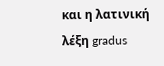και η λατινική λέξη gradus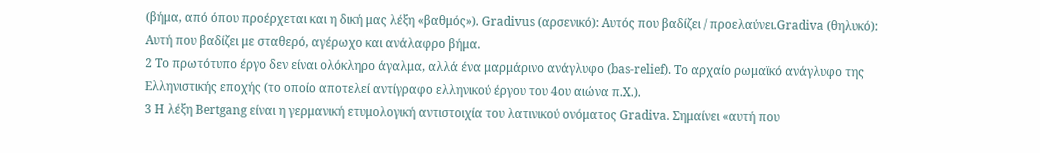(βήμα, από όπου προέρχεται και η δική μας λέξη «βαθμός»). Gradivus (αρσενικό): Αυτός που βαδίζει / προελαύνει.Gradiva (θηλυκό): Αυτή που βαδίζει με σταθερό, αγέρωχο και ανάλαφρο βήμα.
2 Το πρωτότυπο έργο δεν είναι ολόκληρο άγαλμα, αλλά ένα μαρμάρινο ανάγλυφο (bas-relief). Το αρχαίο ρωμαϊκό ανάγλυφο της Ελληνιστικής εποχής (το οποίο αποτελεί αντίγραφο ελληνικού έργου του 4ου αιώνα π.Χ.).
3 Η λέξη Bertgang είναι η γερμανική ετυμολογική αντιστοιχία του λατινικού ονόματος Gradiva. Σημαίνει «αυτή που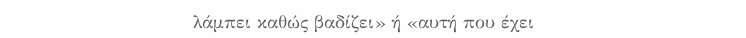λάμπει καθώς βαδίζει» ή «αυτή που έχει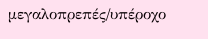μεγαλοπρεπές/υπέροχο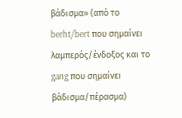βάδισμα» (από το berht/bert που σημαίνει λαμπερός/ένδοξος και το gang που σημαίνει βάδισμα/πέρασμα)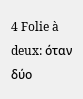4 Folie à deux: όταν δύο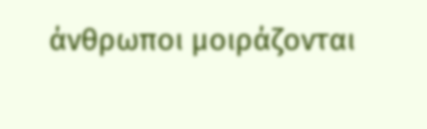άνθρωποι μοιράζονται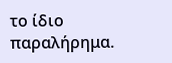το ίδιο παραλήρημα.